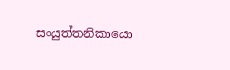සංයුත්තනිකායො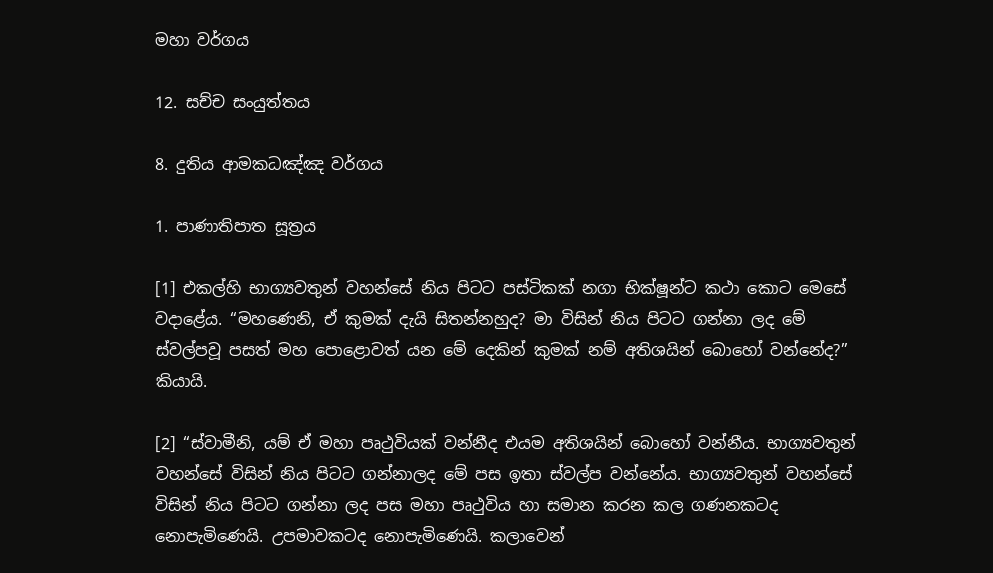මහා වර්ගය

12. සච්ච සංයුත්තය

8. දුතිය ආමකධඤ්ඤ වර්ගය

1. පාණාතිපාත සූත්‍රය

[1] එකල්හි භාග්‍යවතුන් වහන්සේ නිය පිටට පස්ටිකක් නගා භික්ෂූන්ට කථා කොට මෙසේ වදාළේය. “මහණෙනි, ඒ කුමක් දැයි සිතන්නහුද? මා විසින් නිය පිටට ගන්නා ලද මේ ස්වල්පවූ පසත් මහ පොළොවත් යන මේ දෙකින් කුමක් නම් අතිශයින් බොහෝ වන්නේද?” කියායි.

[2] “ස්වාමීනි, යම් ඒ මහා පෘථුවියක් වන්නීද එයම අතිශයින් බොහෝ වන්නීය. භාග්‍යවතුන් වහන්සේ විසින් නිය පිටට ගන්නාලද මේ පස ඉතා ස්වල්ප වන්නේය. භාග්‍යවතුන් වහන්සේ විසින් නිය පිටට ගන්නා ලද පස මහා පෘථුවිය හා සමාන කරන කල ගණනකටද නොපැමිණෙයි. උපමාවකටද නොපැමිණෙයි. කලාවෙන්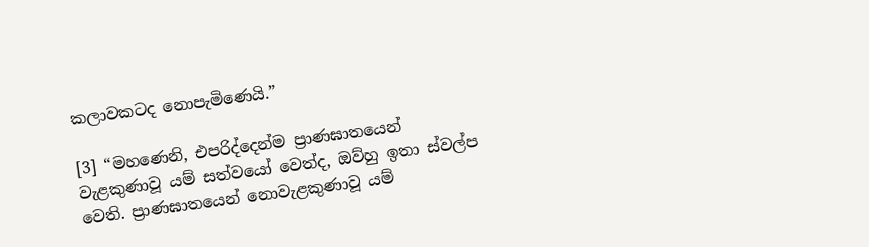කලාවකටද නොපැමිණෙයි.”

[3] “මහණෙනි, එපරිද්දෙන්ම ප්‍රාණඝාතයෙන් වැළකුණාවූ යම් සත්වයෝ වෙත්ද, ඔව්හු ඉතා ස්වල්ප වෙති. ප්‍රාණඝාතයෙන් නොවැළකුණාවූ යම්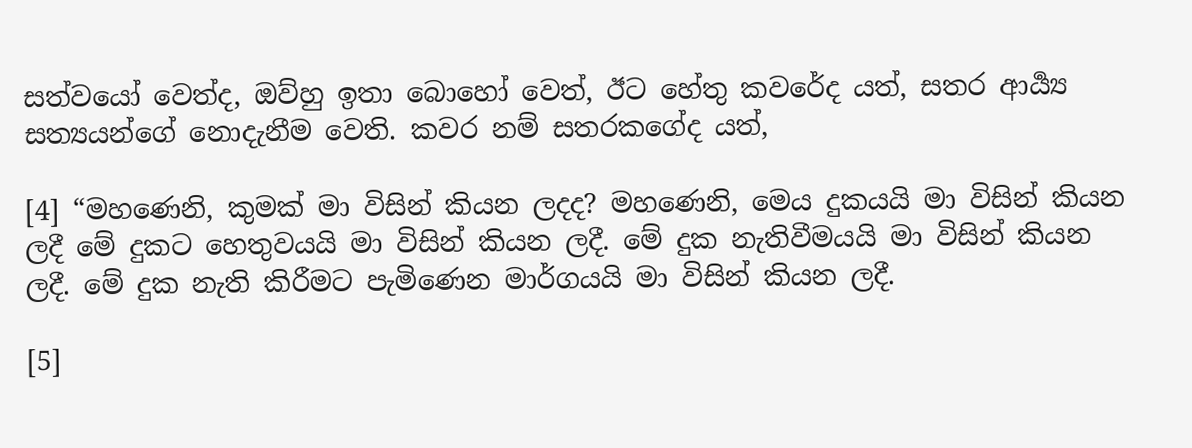සත්වයෝ වෙත්ද, ඔව්හු ඉතා බොහෝ වෙත්, ඊට හේතු කවරේද යත්, සතර ආර්‍ය්‍ය සත්‍යයන්ගේ නොදැනීම වෙති. කවර නම් සතරකගේද යත්,

[4] “මහණෙනි, කුමක් මා විසින් කියන ලදද? මහණෙනි, මෙය දුකයයි මා විසින් කියන ලදී මේ දුකට හෙතුවයයි මා විසින් කියන ලදී. මේ දුක නැතිවීමයයි මා විසින් කියන ලදී. මේ දුක නැති කිරීමට පැමිණෙන මාර්ගයයි මා විසින් කියන ලදී.

[5]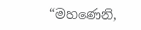“මහණෙනි,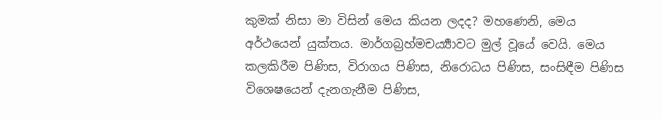කුමක් නිසා මා විසින් මෙය කියන ලදද? මහණෙනි, මෙය අර්ථයෙන් යුක්තය. මාර්ගබ්‍රහ්මචර්‍ය්‍යාවට මුල් වූයේ වෙයි. මෙය කලකිරීම පිණිස, විරාගය පිණිස, නිරොධය පිණිස, සංසිඳීම පිණිස විශෙෂයෙන් දැනගැනීම පිණිස,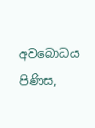අවබොධය පිණිස,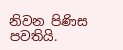නිවන පිණිස පවතියි.